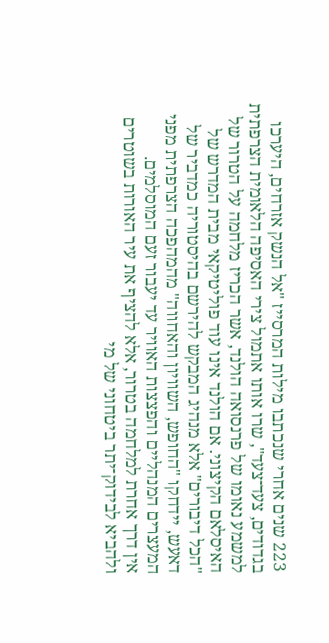223 שנים אחרי שנכתבו מילות המרסייז "אל הנשק אזרחים, היערכו בגדודים, צעד־צעד", שרו אותו אתמול צירי האסיפה הלאומית הצרפתית למשמע נאומו של פרנסואה הולנד, אשר הכריז מלחמה על הטרור של האיסלאם הקיצוני. אם הולנד אינו עוד פוליטיקאי מבית המדרש של "הכל דיבורים" אלא מנהיג המבקש להירשם בהיסטוריה כמדביר של דאעש, יידחקו "החופש, השוויון והאחווה" מהמהפכה הצרפתית מפני המעצרים המנהליים והפצצות האוויר עד יעבור זעם המוסלמים.
אין דרך אחרת למלחמה בטרור, אלא להציף את עיר האורות בשוטרים ולהביא לבידוק־יתר ביטחוני של מי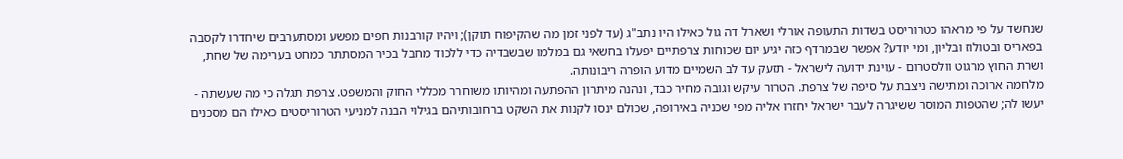שנחשד על פי מראהו כטרוריסט בשדות התעופה אורלי ושארל דה גול כאילו היו נתב"ג (עד לפני זמן מה שהקיפוח תוקן); ויהיו קורבנות חפים מפשע ומסתערבים שיחדרו לקסבה בפאריס ובטולוז ובליון, ומי יודע? אפשר שבמרדף כזה יגיע יום שכוחות צרפתיים יפעלו בחשאי גם במלמו שבשבדיה כדי ללכוד מחבל בכיר המסתתר כמחט בערימה של שחת, ושרת החוץ מרגוט וולסטרום - עוינת ידועה לישראל - תזעק עד לב השמיים מדוע הופרה ריבונותה.
מלחמה ארוכה ומתישה ניצבת על סיפה של צרפת. הטרור עיקש וגובה מחיר כבד, ונהנה מיתרון ההפתעה ומהיותו משוחרר מכללי החוק והמשפט. צרפת תגלה כי מה שעשתה - יעשו לה; שהטפות המוסר ששיגרה לעבר ישראל יחזרו אליה מפי שכניה באירופה, שכולם ינסו לקנות את השקט ברחובותיהם בגילוי הבנה למניעי הטרוריסטים כאילו הם מסכנים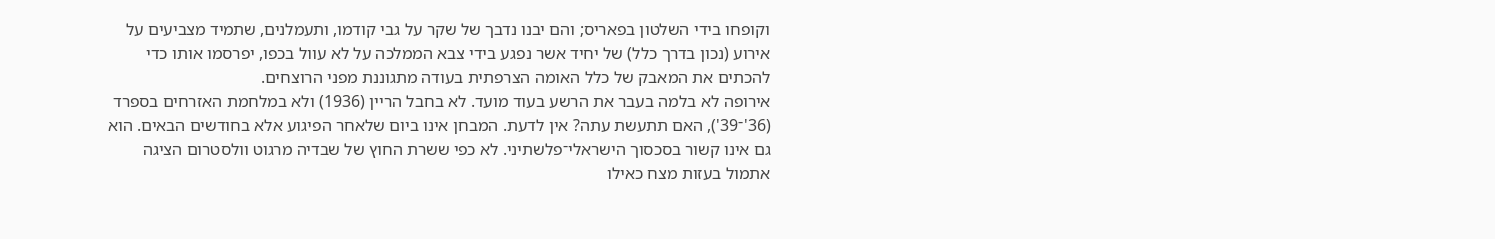וקופחו בידי השלטון בפאריס; והם יבנו נדבך של שקר על גבי קודמו, ותעמלנים, שתמיד מצביעים על אירוע (נכון בדרך כלל) של יחיד אשר נפגע בידי צבא הממלכה על לא עוול בכפו, יפרסמו אותו כדי להכתים את המאבק של כלל האומה הצרפתית בעודה מתגוננת מפני הרוצחים.
אירופה לא בלמה בעבר את הרשע בעוד מועד. לא בחבל הריין (1936) ולא במלחמת האזרחים בספרד (36'־39'), האם תתעשת עתה? אין לדעת. המבחן אינו ביום שלאחר הפיגוע אלא בחודשים הבאים. הוא גם אינו קשור בסכסוך הישראלי־פלשתיני. לא כפי ששרת החוץ של שבדיה מרגוט וולסטרום הציגה אתמול בעזות מצח כאילו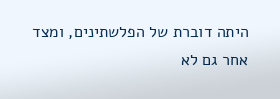היתה דוברת של הפלשתינים, ומצד אחר גם לא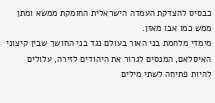כבסיס להצדקת העמדה הישראלית החומקת ממשא ומתן ממש כמו אבו מאזן.
מימדי מלחמת בני האור בעולם נגד בני החושך שבין קיצוני האיסלאם, המנסים לגרור את היהודים לזירה, עלולים להיות פתיחה לשתי מילים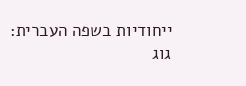ייחודיות בשפה העברית:
גוג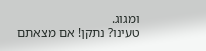ומגוג.
טעינו? נתקן! אם מצאתם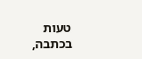טעות בכתבה,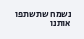נשמח שתשתפו אותנו